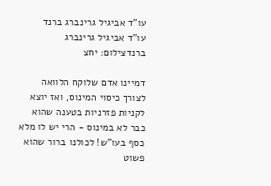עו"ד אביגיל גרינברג ברנד
עו"ד אביגיל גרינברג ברנדצילום: יחצ

דמיינו אדם שלוקח הלוואה לצורך כיסוי המינוס, ואז יוצא לקניות פזרניות בטענה שהוא כבר לא במינוס - הרי יש לו מלא כסף בעו"ש! לכולנו ברור שהוא פשוט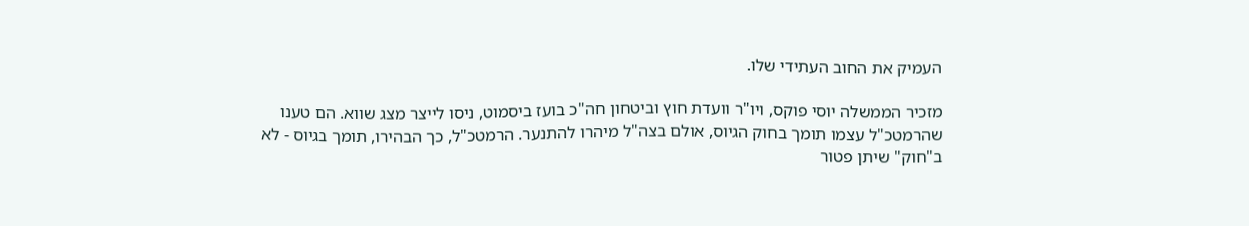העמיק את החוב העתידי שלו.

מזכיר הממשלה יוסי פוקס, ויו"ר וועדת חוץ וביטחון חה"כ בועז ביסמוט, ניסו לייצר מצג שווא. הם טענו שהרמטכ"ל עצמו תומך בחוק הגיוס, אולם בצה"ל מיהרו להתנער. הרמטכ"ל, כך הבהירו, תומך בגיוס - לא ב"חוק" שיתן פטור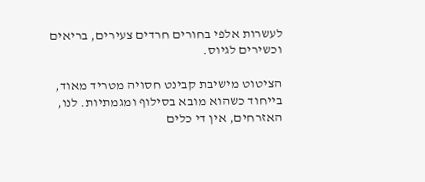לעשרות אלפי בחורים חרדים צעירים, בריאים וכשירים לגיוס.

הציטוט מישיבת קבינט חסויה מטריד מאוד, בייחוד כשהוא מובא בסילוף ומגמתיות. לנו, האזרחים, אין די כלים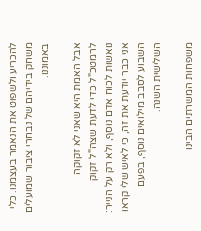להכריע ולשפוט את הנאמר בעצמנו. כלי משחק בידיהם של נבחרי ציבור שמועלים באמוננו.

אבל האמת היא שאני לא זקוקה לרמטכ"ל כדי לדעת שצה"ל זקוק נואשות לכוח אדם נוסף, ולא רק על הנייר: אני כבר יודעת את זה, כי לאיש שלי קראו השבוע לסבב מילואים נוסף, בפעם השלישית השנה.

משפחות המשרתים הבינו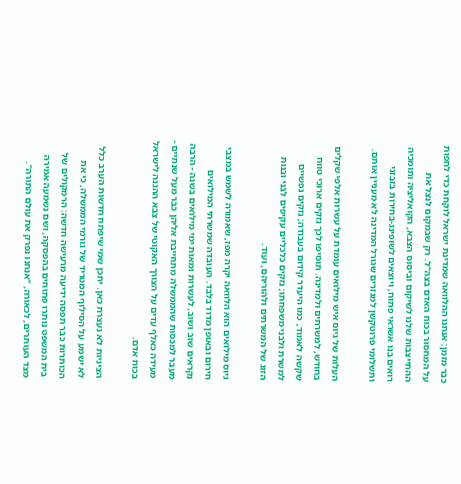כבר מזמן: אנחנו ההלוואה שמדינת ישראל לוקחת כדי לחפות על המחסור בכוח האדם בצה"ל. רק שבמקום לנצל את ההתייצבות שלנו לשיקום וביסוס הצבא, הקואליציה ותומכיה רואים בנו אשראי פתוח, ויוצאים לשופינג-בחירות בזבזני ותשלומי פרוטקשן למגזרים שגורל המדינה לא מעניין אותם.

העלות של גיוס איש מילואים עומדת על עשרות אלפי שקלים בחודש, למשרתים ולמדינה. תוסיפו לכך נזקים ארוכי טווח שקשה לאמוד, כמו היעדר קידום בעבודה; נזקים נפשיים למשרת ולבני משפחתו; נזקים כלכליים עקיפים לבני ובנות הזוג של המשרתים ולהוריהם, ועוד.

גיוס מילואים הוא הלוואה יקרה מפז, שאמורה לשמש במצבי חירום ובאופן מדוד בלבד. העובדה שמשרתי המילואים נקראים שוב ושוב, לעשרות ומאות ימי מילואים בשנה - הרבה מעבר למכסות שהממשלה מתחייבת אליהן כבר מעל שנתיים - מעידה כאלף עדים על הצורך האקוטי של צבא ההגנה לישראל בכוח אדם.

הציניות לא נעצרת כאן. יתכן שמי שיפתח חדשות הערב כלל לא ישמע על הסילוף המטריד של גורמי הממשלה, כי את הכותרות כבר תפסה ידיעה מרעישה חדשה: הרמקולים של בית המשפט נותרו פתוחים בהפסקה, ושם נשמעה אמירה מצד העותרים, לכאורה, "אנחנו נפרק את עולם התורה".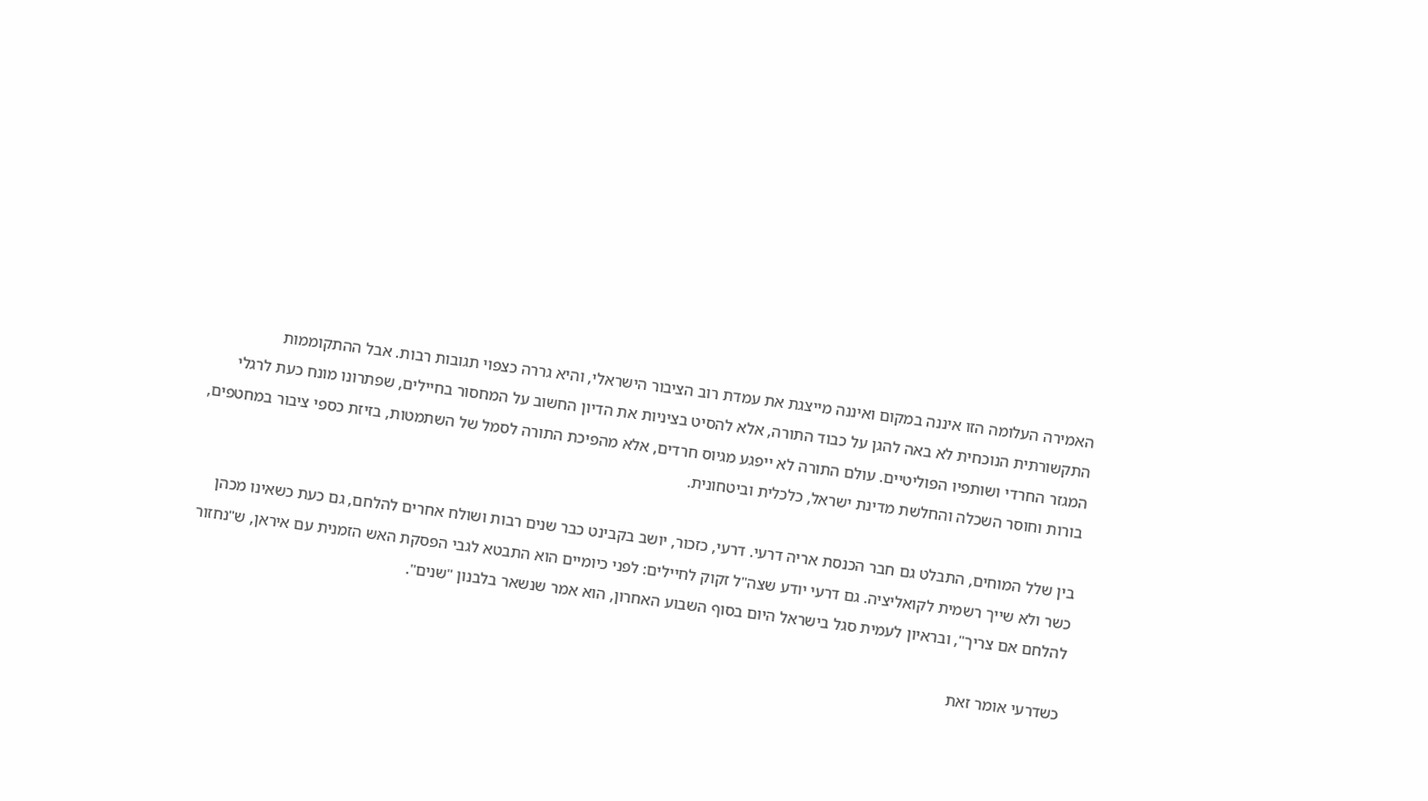האמירה העלומה הזו איננה במקום ואיננה מייצגת את עמדת רוב הציבור הישראלי, והיא גררה כצפוי תגובות רבות. אבל ההתקוממות התקשורתית הנוכחית לא באה להגן על כבוד התורה, אלא להסיט בציניות את הדיון החשוב על המחסור בחיילים, שפתרונו מונח כעת לרגלי המגזר החרדי ושותפיו הפוליטיים. עולם התורה לא ייפגע מגיוס חרדים, אלא מהפיכת התורה לסמל של השתמטות, בזיזת כספי ציבור במחטפים, בורות וחוסר השכלה והחלשת מדינת ישראל, כלכלית וביטחונית.

בין שלל המוחים, התבלט גם חבר הכנסת אריה דרעי. דרעי, כזכור, יושב בקבינט כבר שנים רבות ושולח אחרים להלחם, גם כעת כשאינו מכהן כשר ולא שייך רשמית לקואליציה. גם דרעי יודע שצה"ל זקוק לחיילים: לפני כיומיים הוא התבטא לגבי הפסקת האש הזמנית עם איראן, ש"נחזור להלחם אם צריך", ובראיון לעמית סגל בישראל היום בסוף השבוע האחרון, הוא אמר שנשאר בלבנון "שנים".

כשדרעי אומר זאת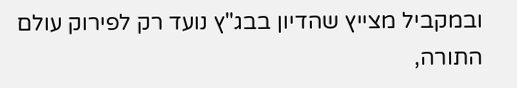ובמקביל מצייץ שהדיון בבג"ץ נועד רק לפירוק עולם התורה,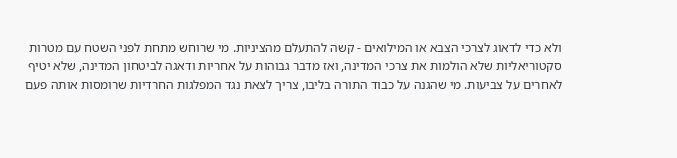ולא כדי לדאוג לצרכי הצבא או המילואים - קשה להתעלם מהציניות. מי שרוחש מתחת לפני השטח עם מטרות סקטוריאליות שלא הולמות את צרכי המדינה, ואז מדבר גבוהות על אחריות ודאגה לביטחון המדינה, שלא יטיף לאחרים על צביעות. מי שהגנה על כבוד התורה בליבו, צריך לצאת נגד המפלגות החרדיות שרומסות אותה פעם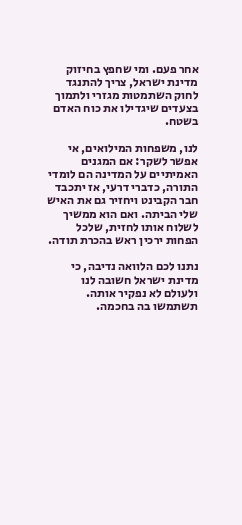אחר פעם. ומי שחפץ בחיזוק מדינת ישראל, צריך להתנגד לחוק השתמטות מגזרי ולתמוך בצעדים שיגדילו את כוח האדם בשטח.

לנו, משפחות המילואים, אי אפשר לשקר: אם המגנים האמיתיים על המדינה הם לומדי התורה, כדברי דרעי, אז יתכבד חבר הקבינט ויחזיר גם את האיש שלי הביתה. ואם הוא ממשיך לשלוח אותו לחזית, שלכל הפחות ירכין ראש בהכרת תודה.

נתנו לכם הלוואה נדיבה, כי מדינת ישראל חשובה לנו ולעולם לא נפקיר אותה. תשתמשו בה בחכמה.